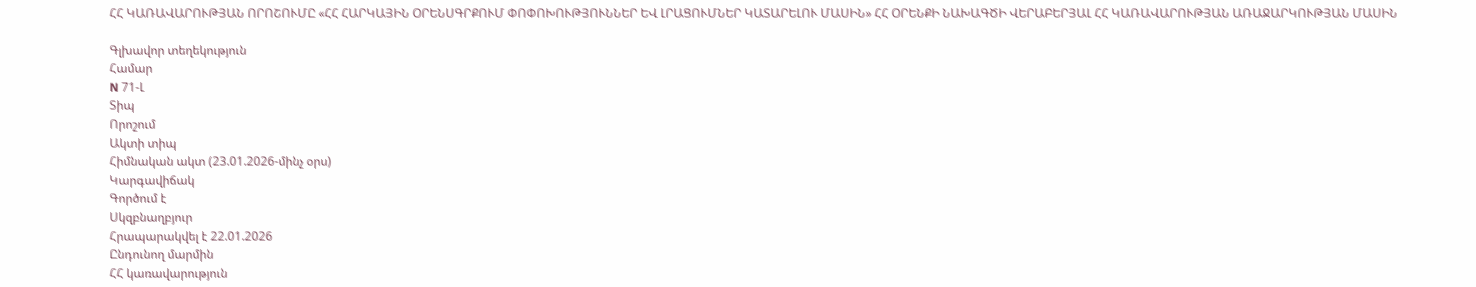ՀՀ ԿԱՌԱՎԱՐՈՒԹՅԱՆ ՈՐՈՇՈՒՄԸ «ՀՀ ՀԱՐԿԱՅԻՆ ՕՐԵՆՍԳՐՔՈՒՄ ՓՈՓՈԽՈՒԹՅՈՒՆՆԵՐ ԵՎ ԼՐԱՑՈՒՄՆԵՐ ԿԱՏԱՐԵԼՈՒ ՄԱՍԻՆ» ՀՀ ՕՐԵՆՔԻ ՆԱԽԱԳԾԻ ՎԵՐԱԲԵՐՅԱԼ ՀՀ ԿԱՌԱՎԱՐՈՒԹՅԱՆ ԱՌԱՋԱՐԿՈՒԹՅԱՆ ՄԱՍԻՆ

Գլխավոր տեղեկություն
Համար
N 71-Լ
Տիպ
Որոշում
Ակտի տիպ
Հիմնական ակտ (23.01.2026-մինչ օրս)
Կարգավիճակ
Գործում է
Սկզբնաղբյուր
Հրապարակվել է 22.01.2026
Ընդունող մարմին
ՀՀ կառավարություն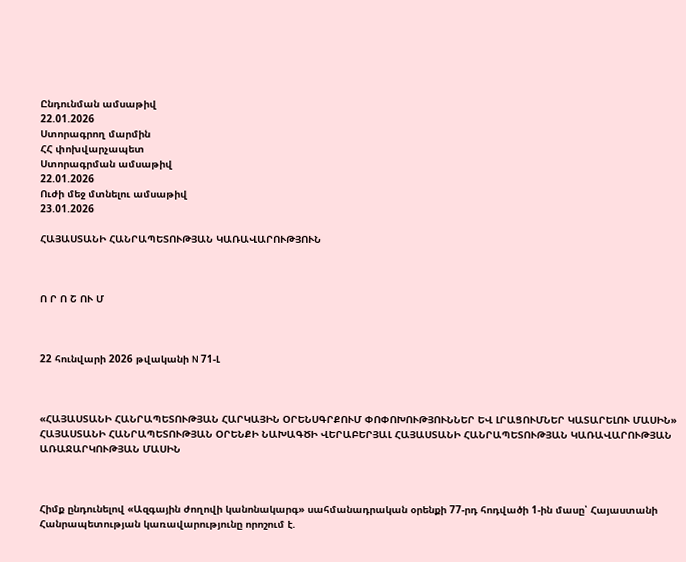Ընդունման ամսաթիվ
22.01.2026
Ստորագրող մարմին
ՀՀ փոխվարչապետ
Ստորագրման ամսաթիվ
22.01.2026
Ուժի մեջ մտնելու ամսաթիվ
23.01.2026

ՀԱՅԱՍՏԱՆԻ ՀԱՆՐԱՊԵՏՈՒԹՅԱՆ ԿԱՌԱՎԱՐՈՒԹՅՈՒՆ



Ո Ր Ո Շ ՈՒ Մ



22 հունվարի 2026 թվականի N 71-Լ



«ՀԱՅԱՍՏԱՆԻ ՀԱՆՐԱՊԵՏՈՒԹՅԱՆ ՀԱՐԿԱՅԻՆ ՕՐԵՆՍԳՐՔՈՒՄ ՓՈՓՈԽՈՒԹՅՈՒՆՆԵՐ ԵՎ ԼՐԱՑՈՒՄՆԵՐ ԿԱՏԱՐԵԼՈՒ ՄԱՍԻՆ» ՀԱՅԱՍՏԱՆԻ ՀԱՆՐԱՊԵՏՈՒԹՅԱՆ ՕՐԵՆՔԻ ՆԱԽԱԳԾԻ ՎԵՐԱԲԵՐՅԱԼ ՀԱՅԱՍՏԱՆԻ ՀԱՆՐԱՊԵՏՈՒԹՅԱՆ ԿԱՌԱՎԱՐՈՒԹՅԱՆ ԱՌԱՋԱՐԿՈՒԹՅԱՆ ՄԱՍԻՆ



Հիմք ընդունելով «Ազգային ժողովի կանոնակարգ» սահմանադրական օրենքի 77-րդ հոդվածի 1-ին մասը՝ Հայաստանի Հանրապետության կառավարությունը որոշում է.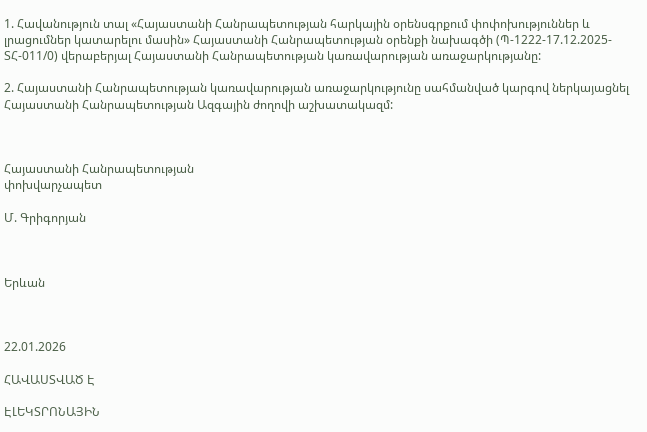1. Հավանություն տալ «Հայաստանի Հանրապետության հարկային օրենսգրքում փոփոխություններ և լրացումներ կատարելու մասին» Հայաստանի Հանրապետության օրենքի նախագծի (Պ-1222-17.12.2025-ՏՀ-011/0) վերաբերյալ Հայաստանի Հանրապետության կառավարության առաջարկությանը:

2. Հայաստանի Հանրապետության կառավարության առաջարկությունը սահմանված կարգով ներկայացնել Հայաստանի Հանրապետության Ազգային ժողովի աշխատակազմ:



Հայաստանի Հանրապետության
փոխվարչապետ

Մ. Գրիգորյան



Երևան



22.01.2026

ՀԱՎԱՍՏՎԱԾ Է

ԷԼԵԿՏՐՈՆԱՅԻՆ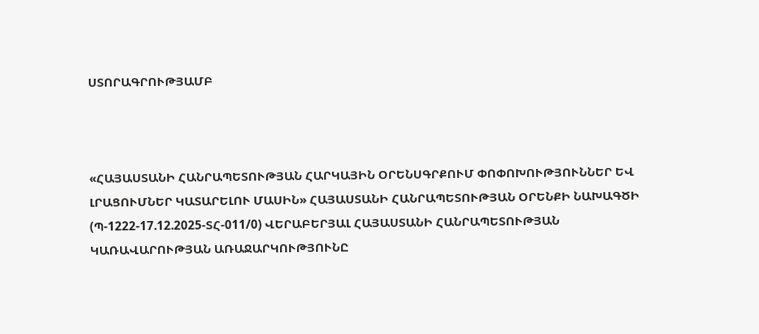ՍՏՈՐԱԳՐՈՒԹՅԱՄԲ



«ՀԱՅԱՍՏԱՆԻ ՀԱՆՐԱՊԵՏՈՒԹՅԱՆ ՀԱՐԿԱՅԻՆ ՕՐԵՆՍԳՐՔՈՒՄ ՓՈՓՈԽՈՒԹՅՈՒՆՆԵՐ ԵՎ ԼՐԱՑՈՒՄՆԵՐ ԿԱՏԱՐԵԼՈՒ ՄԱՍԻՆ» ՀԱՅԱՍՏԱՆԻ ՀԱՆՐԱՊԵՏՈՒԹՅԱՆ ՕՐԵՆՔԻ ՆԱԽԱԳԾԻ (Պ-1222-17.12.2025-ՏՀ-011/0) ՎԵՐԱԲԵՐՅԱԼ ՀԱՅԱՍՏԱՆԻ ՀԱՆՐԱՊԵՏՈՒԹՅԱՆ ԿԱՌԱՎԱՐՈՒԹՅԱՆ ԱՌԱՋԱՐԿՈՒԹՅՈՒՆԸ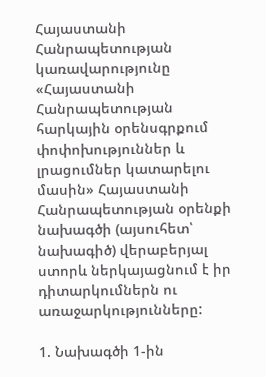Հայաստանի Հանրապետության կառավարությունը «Հայաստանի Հանրապետության հարկային օրենսգրքում փոփոխություններ և լրացումներ կատարելու մասին» Հայաստանի Հանրապետության օրենքի նախագծի (այսուհետ՝ նախագիծ) վերաբերյալ ստորև ներկայացնում է իր դիտարկումներն ու առաջարկությունները:

1. Նախագծի 1-ին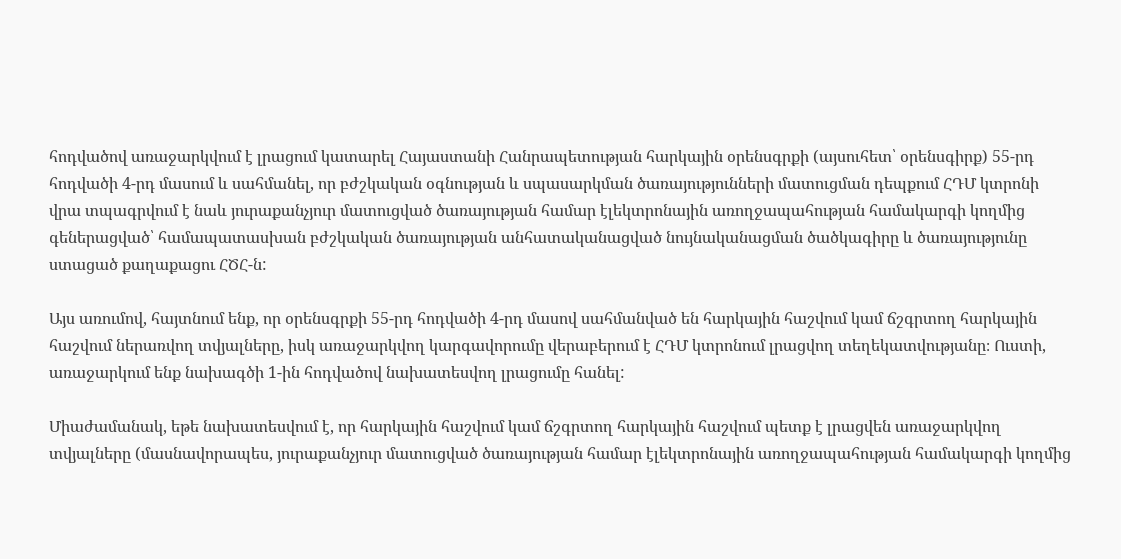հոդվածով առաջարկվում է լրացում կատարել Հայաստանի Հանրապետության հարկային օրենսգրքի (այսուհետ՝ օրենսգիրք) 55-րդ հոդվածի 4-րդ մասում և սահմանել, որ բժշկական օգնության և սպասարկման ծառայությունների մատուցման դեպքում ՀԴՄ կտրոնի վրա տպագրվում է նաև յուրաքանչյուր մատուցված ծառայության համար էլեկտրոնային առողջապահության համակարգի կողմից գեներացված՝ համապատասխան բժշկական ծառայության անհատականացված նույնականացման ծածկագիրը և ծառայությունը ստացած քաղաքացու ՀԾՀ-ն:

Այս առումով, հայտնում ենք, որ օրենսգրքի 55-րդ հոդվածի 4-րդ մասով սահմանված են հարկային հաշվում կամ ճշգրտող հարկային հաշվում ներառվող տվյալները, իսկ առաջարկվող կարգավորումը վերաբերում է ՀԴՄ կտրոնում լրացվող տեղեկատվությանը։ Ուստի, առաջարկում ենք նախագծի 1-ին հոդվածով նախատեսվող լրացումը հանել:

Միաժամանակ, եթե նախատեսվում է, որ հարկային հաշվում կամ ճշգրտող հարկային հաշվում պետք է լրացվեն առաջարկվող տվյալները (մասնավորապես, յուրաքանչյուր մատուցված ծառայության համար էլեկտրոնային առողջապահության համակարգի կողմից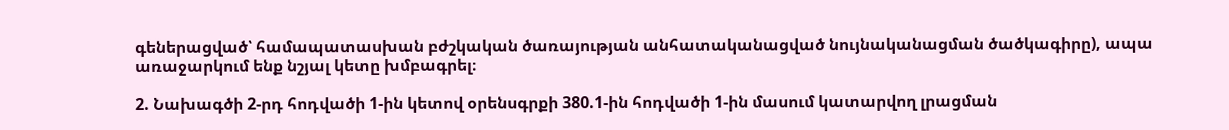գեներացված՝ համապատասխան բժշկական ծառայության անհատականացված նույնականացման ծածկագիրը), ապա առաջարկում ենք նշյալ կետը խմբագրել։

2. Նախագծի 2-րդ հոդվածի 1-ին կետով օրենսգրքի 380.1-ին հոդվածի 1-ին մասում կատարվող լրացման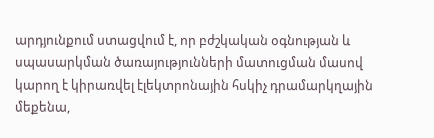արդյունքում ստացվում է, որ բժշկական օգնության և սպասարկման ծառայությունների մատուցման մասով կարող է կիրառվել էլեկտրոնային հսկիչ դրամարկղային մեքենա,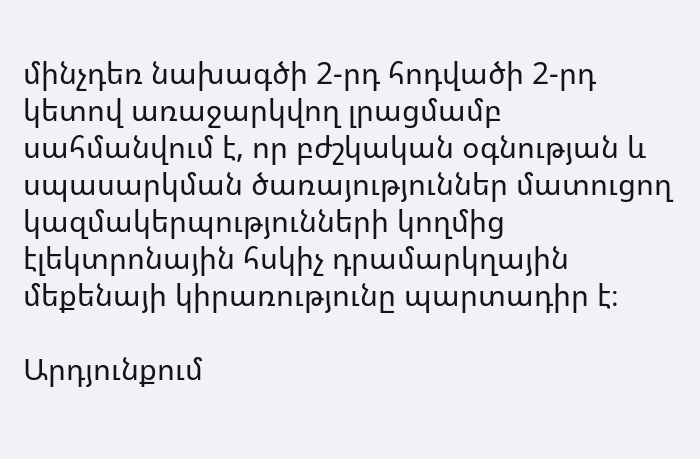մինչդեռ նախագծի 2-րդ հոդվածի 2-րդ կետով առաջարկվող լրացմամբ սահմանվում է, որ բժշկական օգնության և սպասարկման ծառայություններ մատուցող կազմակերպությունների կողմից էլեկտրոնային հսկիչ դրամարկղային մեքենայի կիրառությունը պարտադիր է։

Արդյունքում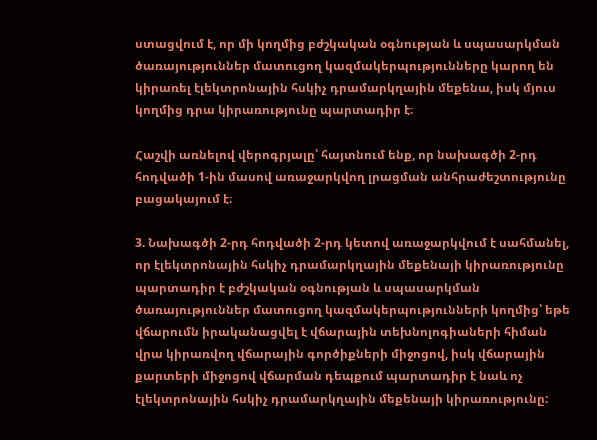ստացվում է, որ մի կողմից բժշկական օգնության և սպասարկման ծառայություններ մատուցող կազմակերպությունները կարող են կիրառել էլեկտրոնային հսկիչ դրամարկղային մեքենա, իսկ մյուս կողմից դրա կիրառությունը պարտադիր է։

Հաշվի առնելով վերոգրյալը՝ հայտնում ենք, որ նախագծի 2-րդ հոդվածի 1-ին մասով առաջարկվող լրացման անհրաժեշտությունը բացակայում է։

3. Նախագծի 2-րդ հոդվածի 2-րդ կետով առաջարկվում է սահմանել, որ էլեկտրոնային հսկիչ դրամարկղային մեքենայի կիրառությունը պարտադիր է բժշկական օգնության և սպասարկման ծառայություններ մատուցող կազմակերպությունների կողմից՝ եթե վճարումն իրականացվել է վճարային տեխնոլոգիաների հիման վրա կիրառվող վճարային գործիքների միջոցով, իսկ վճարային քարտերի միջոցով վճարման դեպքում պարտադիր է նաև ոչ էլեկտրոնային հսկիչ դրամարկղային մեքենայի կիրառությունը: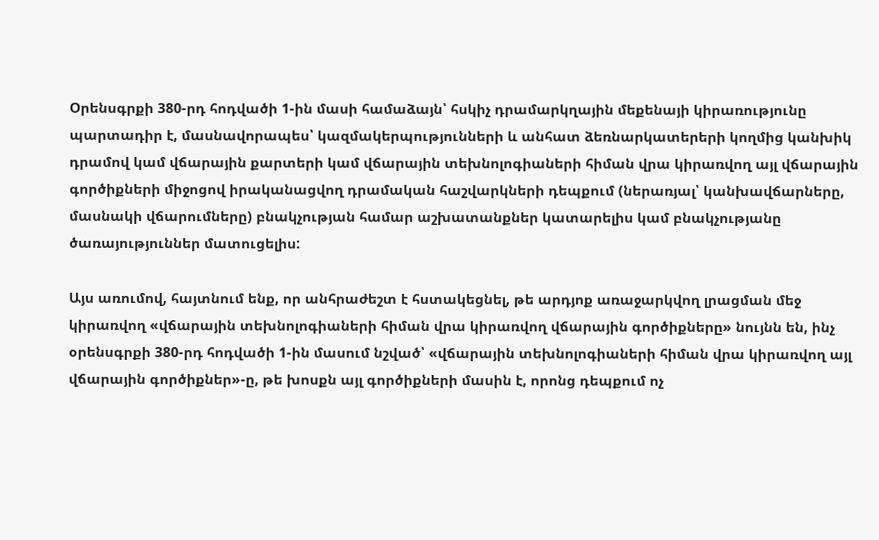Օրենսգրքի 380-րդ հոդվածի 1-ին մասի համաձայն՝ հսկիչ դրամարկղային մեքենայի կիրառությունը պարտադիր է, մասնավորապես՝ կազմակերպությունների և անհատ ձեռնարկատերերի կողմից կանխիկ դրամով կամ վճարային քարտերի կամ վճարային տեխնոլոգիաների հիման վրա կիրառվող այլ վճարային գործիքների միջոցով իրականացվող դրամական հաշվարկների դեպքում (ներառյալ՝ կանխավճարները, մասնակի վճարումները) բնակչության համար աշխատանքներ կատարելիս կամ բնակչությանը ծառայություններ մատուցելիս:

Այս առումով, հայտնում ենք, որ անհրաժեշտ է հստակեցնել, թե արդյոք առաջարկվող լրացման մեջ կիրառվող «վճարային տեխնոլոգիաների հիման վրա կիրառվող վճարային գործիքները» նույնն են, ինչ օրենսգրքի 380-րդ հոդվածի 1-ին մասում նշված՝ «վճարային տեխնոլոգիաների հիման վրա կիրառվող այլ վճարային գործիքներ»-ը, թե խոսքն այլ գործիքների մասին է, որոնց դեպքում ոչ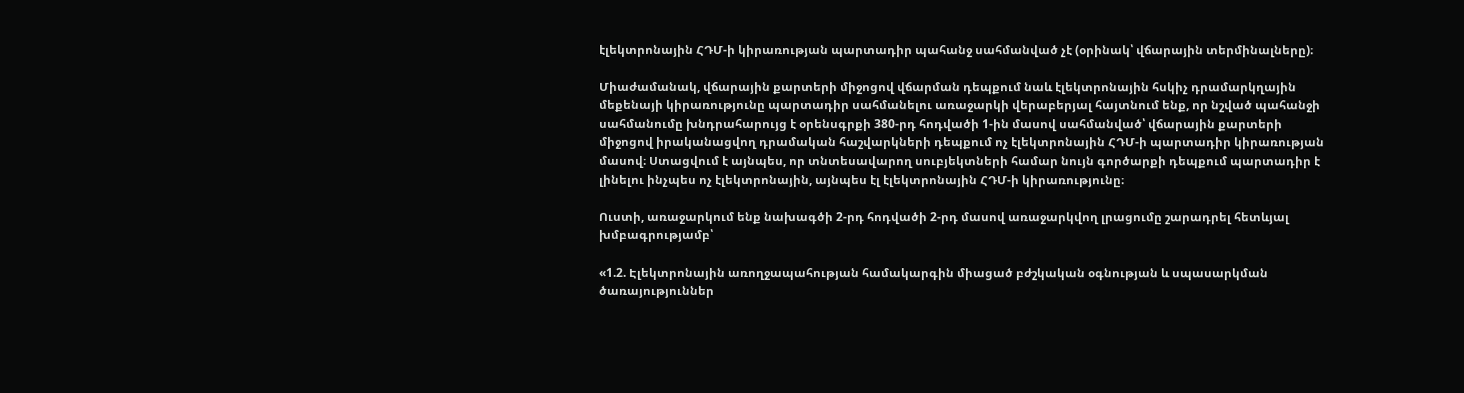էլեկտրոնային ՀԴՄ-ի կիրառության պարտադիր պահանջ սահմանված չէ (օրինակ՝ վճարային տերմինալները)։

Միաժամանակ, վճարային քարտերի միջոցով վճարման դեպքում նաև էլեկտրոնային հսկիչ դրամարկղային մեքենայի կիրառությունը պարտադիր սահմանելու առաջարկի վերաբերյալ հայտնում ենք, որ նշված պահանջի սահմանումը խնդրահարույց է օրենսգրքի 380-րդ հոդվածի 1-ին մասով սահմանված՝ վճարային քարտերի միջոցով իրականացվող դրամական հաշվարկների դեպքում ոչ էլեկտրոնային ՀԴՄ-ի պարտադիր կիրառության մասով։ Ստացվում է այնպես, որ տնտեսավարող սուբյեկտների համար նույն գործարքի դեպքում պարտադիր է լինելու ինչպես ոչ էլեկտրոնային, այնպես էլ էլեկտրոնային ՀԴՄ-ի կիրառությունը։

Ուստի, առաջարկում ենք նախագծի 2-րդ հոդվածի 2-րդ մասով առաջարկվող լրացումը շարադրել հետևյալ խմբագրությամբ՝

«1.2. Էլեկտրոնային առողջապահության համակարգին միացած բժշկական օգնության և սպասարկման ծառայություններ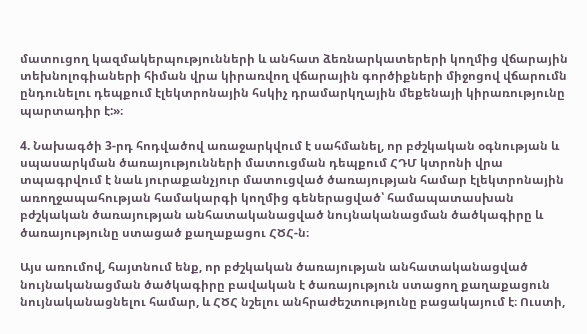մատուցող կազմակերպությունների և անհատ ձեռնարկատերերի կողմից վճարային տեխնոլոգիաների հիման վրա կիրառվող վճարային գործիքների միջոցով վճարումն ընդունելու դեպքում էլեկտրոնային հսկիչ դրամարկղային մեքենայի կիրառությունը պարտադիր է:»։

4. Նախագծի 3-րդ հոդվածով առաջարկվում է սահմանել, որ բժշկական օգնության և սպասարկման ծառայությունների մատուցման դեպքում ՀԴՄ կտրոնի վրա տպագրվում է նաև յուրաքանչյուր մատուցված ծառայության համար էլեկտրոնային առողջապահության համակարգի կողմից գեներացված՝ համապատասխան բժշկական ծառայության անհատականացված նույնականացման ծածկագիրը և ծառայությունը ստացած քաղաքացու ՀԾՀ-ն։

Այս առումով, հայտնում ենք, որ բժշկական ծառայության անհատականացված նույնականացման ծածկագիրը բավական է ծառայություն ստացող քաղաքացուն նույնականացնելու համար, և ՀԾՀ նշելու անհրաժեշտությունը բացակայում է։ Ուստի,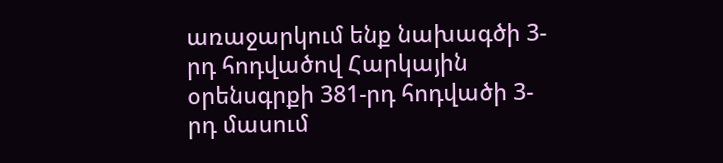առաջարկում ենք նախագծի 3-րդ հոդվածով Հարկային օրենսգրքի 381-րդ հոդվածի 3-րդ մասում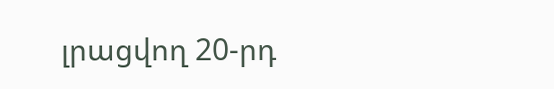լրացվող 20-րդ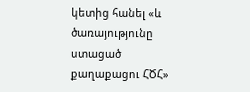կետից հանել «և ծառայությունը ստացած քաղաքացու ՀԾՀ»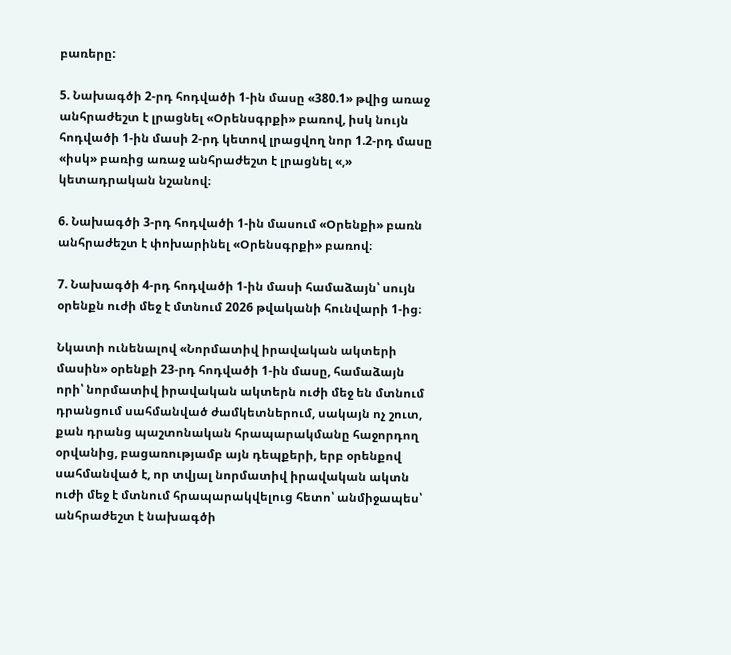բառերը:

5. Նախագծի 2-րդ հոդվածի 1-ին մասը «380.1» թվից առաջ անհրաժեշտ է լրացնել «Օրենսգրքի» բառով, իսկ նույն հոդվածի 1-ին մասի 2-րդ կետով լրացվող նոր 1.2-րդ մասը «իսկ» բառից առաջ անհրաժեշտ է լրացնել «,» կետադրական նշանով։

6. Նախագծի 3-րդ հոդվածի 1-ին մասում «Օրենքի» բառն անհրաժեշտ է փոխարինել «Օրենսգրքի» բառով։

7. Նախագծի 4-րդ հոդվածի 1-ին մասի համաձայն՝ սույն օրենքն ուժի մեջ է մտնում 2026 թվականի հունվարի 1-ից։

Նկատի ունենալով «Նորմատիվ իրավական ակտերի մասին» օրենքի 23-րդ հոդվածի 1-ին մասը, համաձայն որի՝ նորմատիվ իրավական ակտերն ուժի մեջ են մտնում դրանցում սահմանված ժամկետներում, սակայն ոչ շուտ, քան դրանց պաշտոնական հրապարակմանը հաջորդող օրվանից, բացառությամբ այն դեպքերի, երբ օրենքով սահմանված է, որ տվյալ նորմատիվ իրավական ակտն ուժի մեջ է մտնում հրապարակվելուց հետո՝ անմիջապես՝ անհրաժեշտ է նախագծի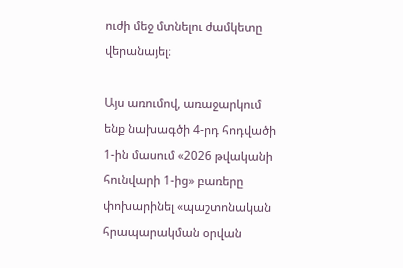ուժի մեջ մտնելու ժամկետը վերանայել։

Այս առումով, առաջարկում ենք նախագծի 4-րդ հոդվածի 1-ին մասում «2026 թվականի հունվարի 1-ից» բառերը փոխարինել «պաշտոնական հրապարակման օրվան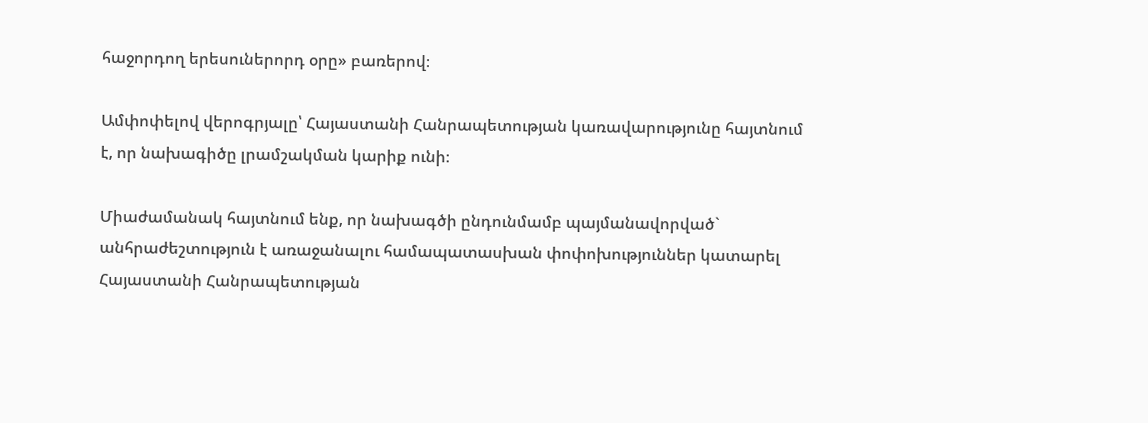հաջորդող երեսուներորդ օրը» բառերով։

Ամփոփելով վերոգրյալը՝ Հայաստանի Հանրապետության կառավարությունը հայտնում է, որ նախագիծը լրամշակման կարիք ունի։

Միաժամանակ հայտնում ենք, որ նախագծի ընդունմամբ պայմանավորված` անհրաժեշտություն է առաջանալու համապատասխան փոփոխություններ կատարել Հայաստանի Հանրապետության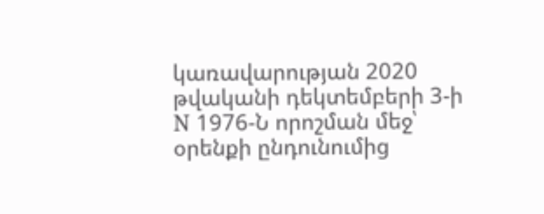կառավարության 2020 թվականի դեկտեմբերի 3-ի N 1976-Ն որոշման մեջ՝ օրենքի ընդունումից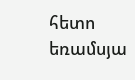հետո եռամսյա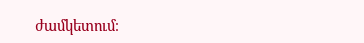ժամկետում։